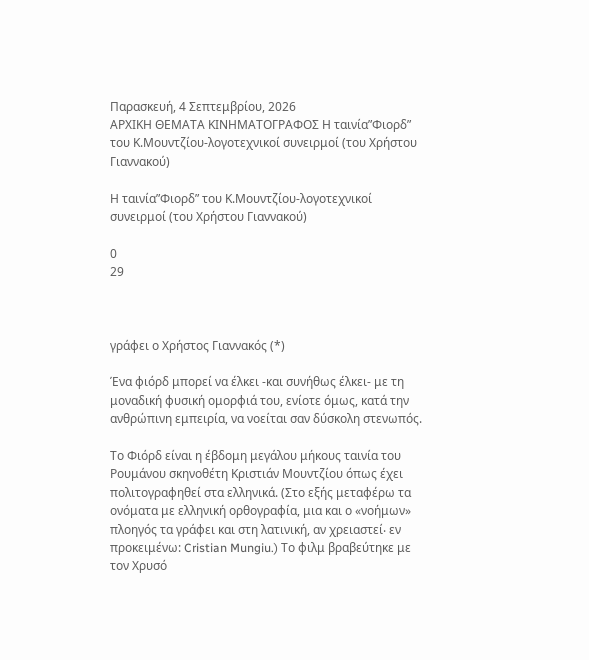Παρασκευή, 4 Σεπτεμβρίου, 2026
ΑΡΧΙΚΗ ΘΕΜΑΤΑ ΚΙΝΗΜΑΤΟΓΡΑΦΟΣ Η ταινία”Φιορδ” του Κ.Μουντζίου-λογοτεχνικοί συνειρμοί (του Χρήστου Γιαννακού)

Η ταινία”Φιορδ” του Κ.Μουντζίου-λογοτεχνικοί συνειρμοί (του Χρήστου Γιαννακού)

0
29



γράφει ο Χρήστος Γιαννακός (*)

Ένα φιόρδ μπορεί να έλκει -και συνήθως έλκει- με τη μοναδική φυσική ομορφιά του, ενίοτε όμως, κατά την ανθρώπινη εμπειρία, να νοείται σαν δύσκολη στενωπός.

Το Φιόρδ είναι η έβδομη μεγάλου μήκους ταινία του Ρουμάνου σκηνοθέτη Κριστιάν Μουντζίου όπως έχει πολιτογραφηθεί στα ελληνικά. (Στο εξής μεταφέρω τα ονόματα με ελληνική ορθογραφία, μια και ο «νοήμων» πλοηγός τα γράφει και στη λατινική, αν χρειαστεί‧ εν προκειμένω: Cristian Mungiu.) Το φιλμ βραβεύτηκε με τον Χρυσό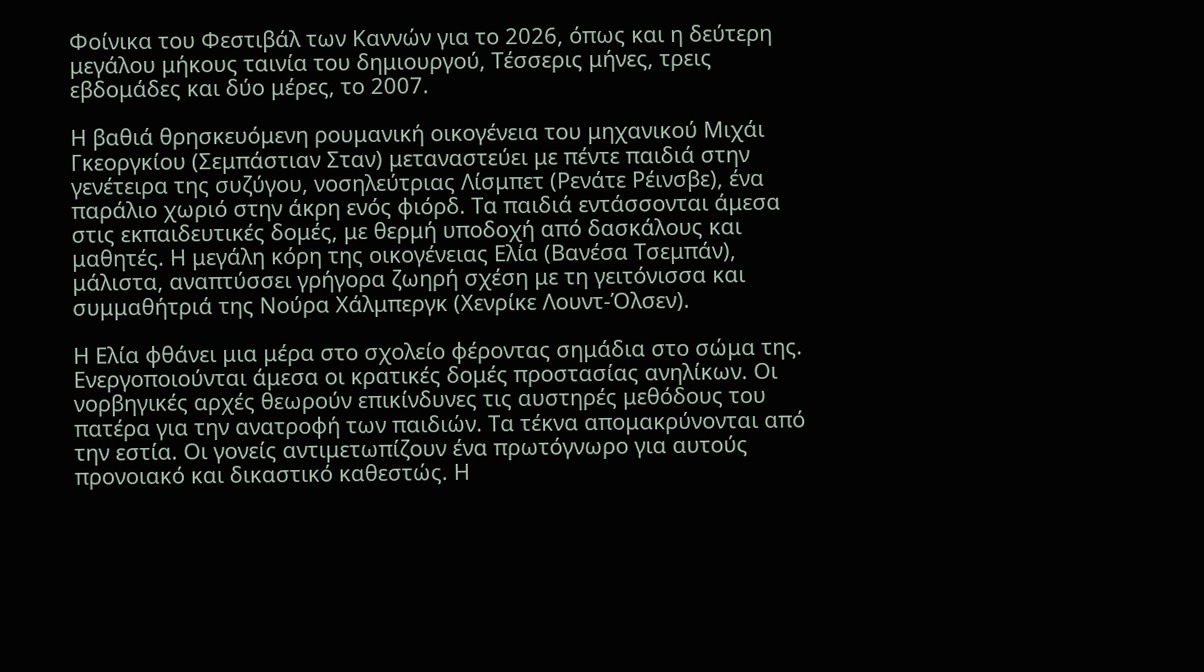Φοίνικα του Φεστιβάλ των Καννών για το 2026, όπως και η δεύτερη μεγάλου μήκους ταινία του δημιουργού, Τέσσερις μήνες, τρεις εβδομάδες και δύο μέρες, το 2007.

Η βαθιά θρησκευόμενη ρουμανική οικογένεια του μηχανικού Μιχάι Γκεοργκίου (Σεμπάστιαν Σταν) μεταναστεύει με πέντε παιδιά στην γενέτειρα της συζύγου, νοσηλεύτριας Λίσμπετ (Ρενάτε Ρέινσβε), ένα παράλιο χωριό στην άκρη ενός φιόρδ. Τα παιδιά εντάσσονται άμεσα στις εκπαιδευτικές δομές, με θερμή υποδοχή από δασκάλους και μαθητές. Η μεγάλη κόρη της οικογένειας Ελία (Βανέσα Τσεμπάν), μάλιστα, αναπτύσσει γρήγορα ζωηρή σχέση με τη γειτόνισσα και συμμαθήτριά της Νούρα Χάλμπεργκ (Χενρίκε Λουντ-Όλσεν).

Η Ελία φθάνει μια μέρα στο σχολείο φέροντας σημάδια στο σώμα της. Ενεργοποιούνται άμεσα οι κρατικές δομές προστασίας ανηλίκων. Οι νορβηγικές αρχές θεωρούν επικίνδυνες τις αυστηρές μεθόδους του πατέρα για την ανατροφή των παιδιών. Τα τέκνα απομακρύνονται από την εστία. Οι γονείς αντιμετωπίζουν ένα πρωτόγνωρο για αυτούς προνοιακό και δικαστικό καθεστώς. Η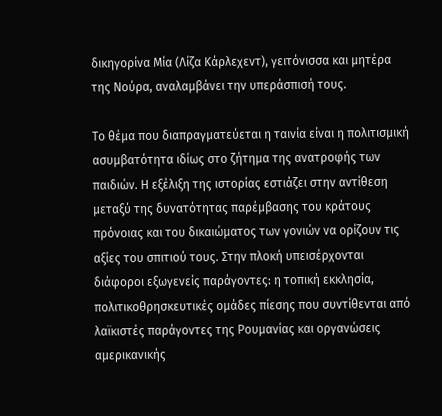δικηγορίνα Μία (Λίζα Κάρλεχεντ), γειτόνισσα και μητέρα της Νούρα, αναλαμβάνει την υπεράσπισή τους.

Το θέμα που διαπραγματεύεται η ταινία είναι η πολιτισμική ασυμβατότητα ιδίως στο ζήτημα της ανατροφής των παιδιών. Η εξέλιξη της ιστορίας εστιάζει στην αντίθεση μεταξύ της δυνατότητας παρέμβασης του κράτους πρόνοιας και του δικαιώματος των γονιών να ορίζουν τις αξίες του σπιτιού τους. Στην πλοκή υπεισέρχονται διάφοροι εξωγενείς παράγοντες: η τοπική εκκλησία, πολιτικοθρησκευτικές ομάδες πίεσης που συντίθενται από λαϊκιστές παράγοντες της Ρουμανίας και οργανώσεις αμερικανικής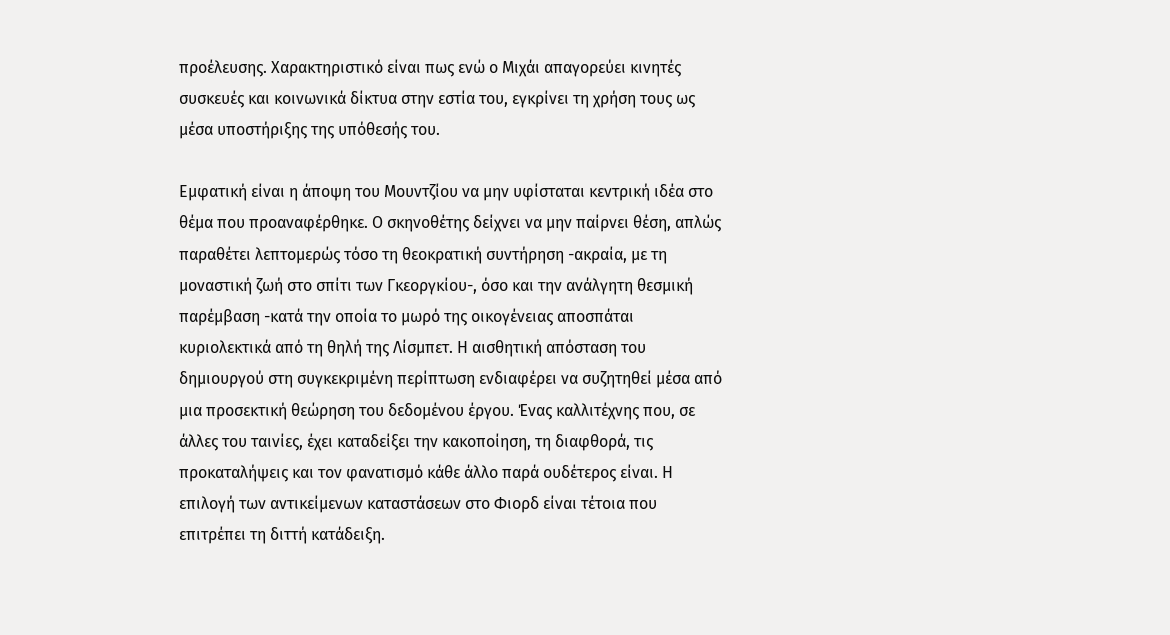προέλευσης. Χαρακτηριστικό είναι πως ενώ ο Μιχάι απαγορεύει κινητές συσκευές και κοινωνικά δίκτυα στην εστία του, εγκρίνει τη χρήση τους ως μέσα υποστήριξης της υπόθεσής του.

Εμφατική είναι η άποψη του Μουντζίου να μην υφίσταται κεντρική ιδέα στο θέμα που προαναφέρθηκε. Ο σκηνοθέτης δείχνει να μην παίρνει θέση, απλώς παραθέτει λεπτομερώς τόσο τη θεοκρατική συντήρηση -ακραία, με τη μοναστική ζωή στο σπίτι των Γκεοργκίου-, όσο και την ανάλγητη θεσμική παρέμβαση -κατά την οποία το μωρό της οικογένειας αποσπάται κυριολεκτικά από τη θηλή της Λίσμπετ. Η αισθητική απόσταση του δημιουργού στη συγκεκριμένη περίπτωση ενδιαφέρει να συζητηθεί μέσα από μια προσεκτική θεώρηση του δεδομένου έργου. Ένας καλλιτέχνης που, σε άλλες του ταινίες, έχει καταδείξει την κακοποίηση, τη διαφθορά, τις προκαταλήψεις και τον φανατισμό κάθε άλλο παρά ουδέτερος είναι. Η επιλογή των αντικείμενων καταστάσεων στο Φιορδ είναι τέτοια που επιτρέπει τη διττή κατάδειξη.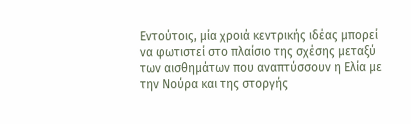Εντούτοις, μία χροιά κεντρικής ιδέας μπορεί να φωτιστεί στο πλαίσιο της σχέσης μεταξύ των αισθημάτων που αναπτύσσουν η Ελία με την Νούρα και της στοργής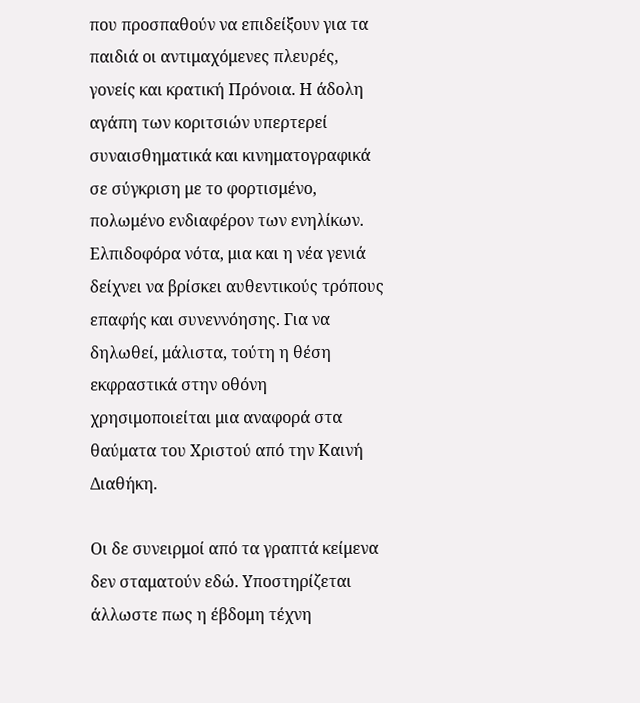που προσπαθούν να επιδείξουν για τα παιδιά οι αντιμαχόμενες πλευρές, γονείς και κρατική Πρόνοια. Η άδολη αγάπη των κοριτσιών υπερτερεί συναισθηματικά και κινηματογραφικά σε σύγκριση με το φορτισμένο, πολωμένο ενδιαφέρον των ενηλίκων. Ελπιδοφόρα νότα, μια και η νέα γενιά δείχνει να βρίσκει αυθεντικούς τρόπους επαφής και συνεννόησης. Για να δηλωθεί, μάλιστα, τούτη η θέση εκφραστικά στην οθόνη χρησιμοποιείται μια αναφορά στα θαύματα του Χριστού από την Καινή Διαθήκη.

Οι δε συνειρμοί από τα γραπτά κείμενα δεν σταματούν εδώ. Υποστηρίζεται άλλωστε πως η έβδομη τέχνη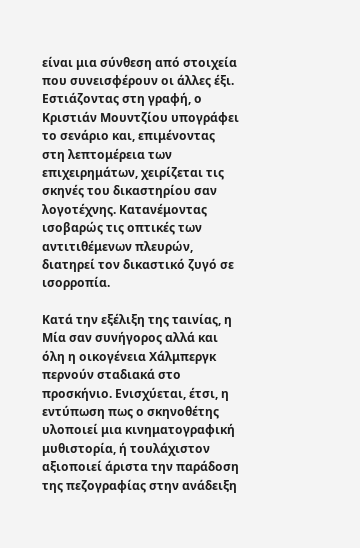είναι μια σύνθεση από στοιχεία που συνεισφέρουν οι άλλες έξι. Εστιάζοντας στη γραφή, ο Κριστιάν Μουντζίου υπογράφει το σενάριο και, επιμένοντας στη λεπτομέρεια των επιχειρημάτων, χειρίζεται τις σκηνές του δικαστηρίου σαν λογοτέχνης. Κατανέμοντας ισοβαρώς τις οπτικές των αντιτιθέμενων πλευρών, διατηρεί τον δικαστικό ζυγό σε ισορροπία.

Κατά την εξέλιξη της ταινίας, η Μία σαν συνήγορος αλλά και όλη η οικογένεια Χάλμπεργκ περνούν σταδιακά στο προσκήνιο. Ενισχύεται, έτσι, η εντύπωση πως ο σκηνοθέτης υλοποιεί μια κινηματογραφική μυθιστορία, ή τουλάχιστον αξιοποιεί άριστα την παράδοση της πεζογραφίας στην ανάδειξη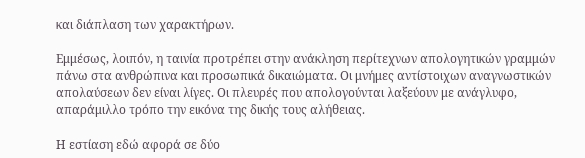και διάπλαση των χαρακτήρων.

Εμμέσως, λοιπόν, η ταινία προτρέπει στην ανάκληση περίτεχνων απολογητικών γραμμών πάνω στα ανθρώπινα και προσωπικά δικαιώματα. Οι μνήμες αντίστοιχων αναγνωστικών απολαύσεων δεν είναι λίγες. Οι πλευρές που απολογούνται λαξεύουν με ανάγλυφο, απαράμιλλο τρόπο την εικόνα της δικής τους αλήθειας.

Η εστίαση εδώ αφορά σε δύο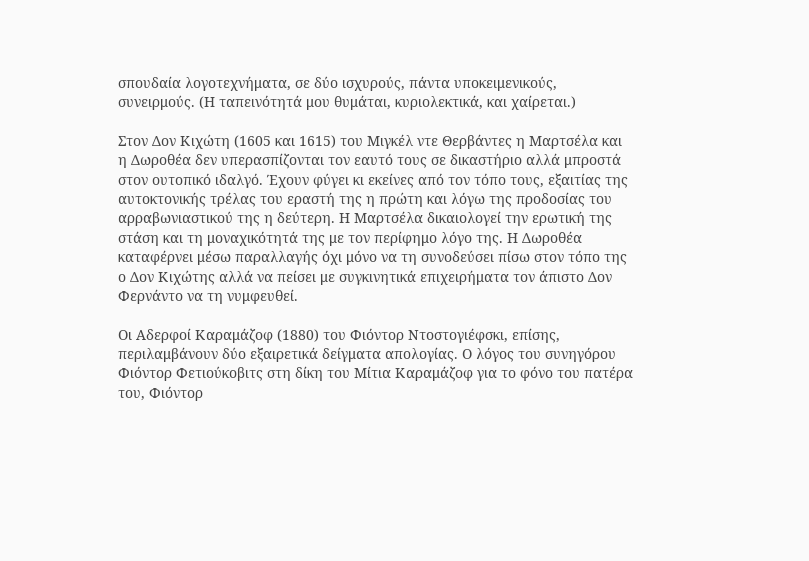σπουδαία λογοτεχνήματα, σε δύο ισχυρούς, πάντα υποκειμενικούς, συνειρμούς. (Η ταπεινότητά μου θυμάται, κυριολεκτικά, και χαίρεται.)

Στον Δον Κιχώτη (1605 και 1615) του Μιγκέλ ντε Θερβάντες η Μαρτσέλα και η Δωροθέα δεν υπερασπίζονται τον εαυτό τους σε δικαστήριο αλλά μπροστά στον ουτοπικό ιδαλγό. Έχουν φύγει κι εκείνες από τον τόπο τους, εξαιτίας της αυτοκτονικής τρέλας του εραστή της η πρώτη και λόγω της προδοσίας του αρραβωνιαστικού της η δεύτερη. Η Μαρτσέλα δικαιολογεί την ερωτική της στάση και τη μοναχικότητά της με τον περίφημο λόγο της. Η Δωροθέα καταφέρνει μέσω παραλλαγής όχι μόνο να τη συνοδεύσει πίσω στον τόπο της ο Δον Κιχώτης αλλά να πείσει με συγκινητικά επιχειρήματα τον άπιστο Δον Φερνάντο να τη νυμφευθεί.

Οι Αδερφοί Καραμάζοφ (1880) του Φιόντορ Ντοστογιέφσκι, επίσης, περιλαμβάνουν δύο εξαιρετικά δείγματα απολογίας. Ο λόγος του συνηγόρου Φιόντορ Φετιούκοβιτς στη δίκη του Μίτια Καραμάζοφ για το φόνο του πατέρα του, Φιόντορ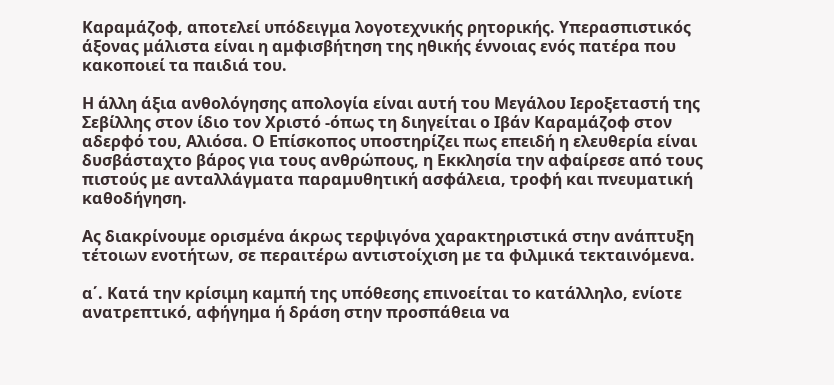Καραμάζοφ, αποτελεί υπόδειγμα λογοτεχνικής ρητορικής. Υπερασπιστικός άξονας μάλιστα είναι η αμφισβήτηση της ηθικής έννοιας ενός πατέρα που κακοποιεί τα παιδιά του.

Η άλλη άξια ανθολόγησης απολογία είναι αυτή του Μεγάλου Ιεροξεταστή της Σεβίλλης στον ίδιο τον Χριστό -όπως τη διηγείται ο Ιβάν Καραμάζοφ στον αδερφό του, Αλιόσα. Ο Επίσκοπος υποστηρίζει πως επειδή η ελευθερία είναι δυσβάσταχτο βάρος για τους ανθρώπους, η Εκκλησία την αφαίρεσε από τους πιστούς με ανταλλάγματα παραμυθητική ασφάλεια, τροφή και πνευματική καθοδήγηση.

Ας διακρίνουμε ορισμένα άκρως τερψιγόνα χαρακτηριστικά στην ανάπτυξη τέτοιων ενοτήτων, σε περαιτέρω αντιστοίχιση με τα φιλμικά τεκταινόμενα.

α΄. Κατά την κρίσιμη καμπή της υπόθεσης επινοείται το κατάλληλο, ενίοτε ανατρεπτικό, αφήγημα ή δράση στην προσπάθεια να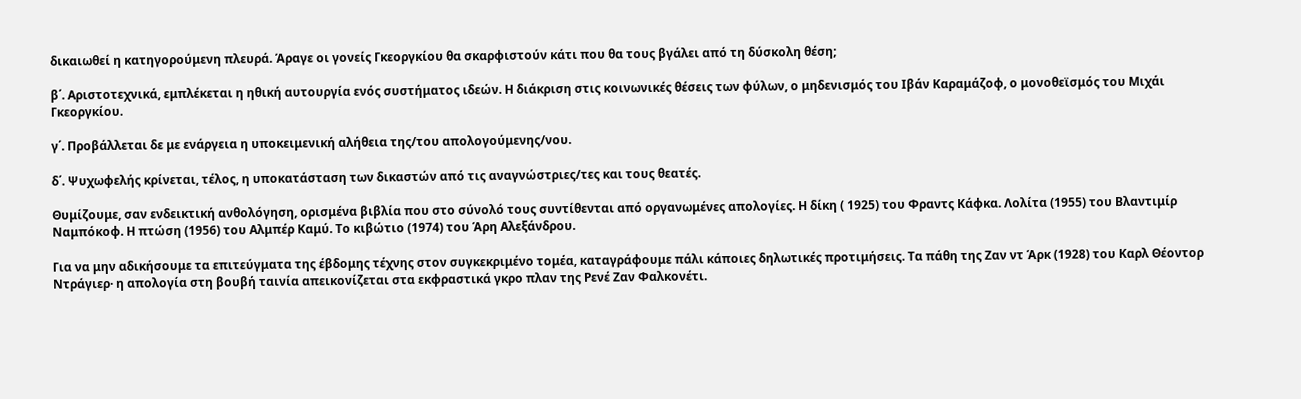δικαιωθεί η κατηγορούμενη πλευρά. Άραγε οι γονείς Γκεοργκίου θα σκαρφιστούν κάτι που θα τους βγάλει από τη δύσκολη θέση;

β΄. Αριστοτεχνικά, εμπλέκεται η ηθική αυτουργία ενός συστήματος ιδεών. Η διάκριση στις κοινωνικές θέσεις των φύλων, ο μηδενισμός του Ιβάν Καραμάζοφ, ο μονοθεϊσμός του Μιχάι Γκεοργκίου.

γ΄. Προβάλλεται δε με ενάργεια η υποκειμενική αλήθεια της/του απολογούμενης/νου.

δ΄. Ψυχωφελής κρίνεται, τέλος, η υποκατάσταση των δικαστών από τις αναγνώστριες/τες και τους θεατές.

Θυμίζουμε, σαν ενδεικτική ανθολόγηση, ορισμένα βιβλία που στο σύνολό τους συντίθενται από οργανωμένες απολογίες. Η δίκη ( 1925) του Φραντς Κάφκα. Λολίτα (1955) του Βλαντιμίρ Ναμπόκοφ. Η πτώση (1956) του Αλμπέρ Καμύ. Το κιβώτιο (1974) του Άρη Αλεξάνδρου.

Για να μην αδικήσουμε τα επιτεύγματα της έβδομης τέχνης στον συγκεκριμένο τομέα, καταγράφουμε πάλι κάποιες δηλωτικές προτιμήσεις. Τα πάθη της Ζαν ντ Άρκ (1928) του Καρλ Θέοντορ Ντράγιερ· η απολογία στη βουβή ταινία απεικονίζεται στα εκφραστικά γκρο πλαν της Ρενέ Ζαν Φαλκονέτι.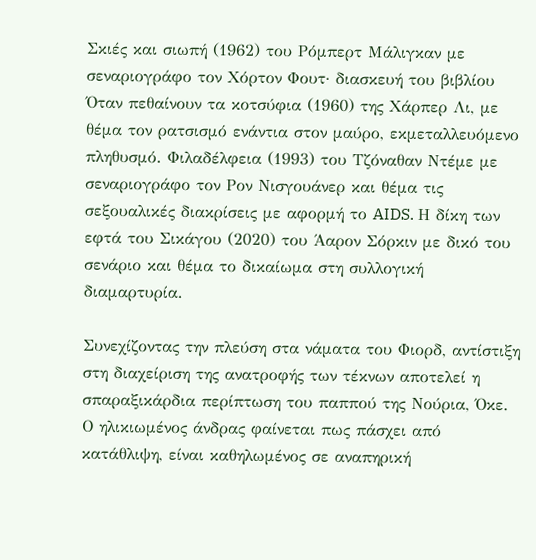Σκιές και σιωπή (1962) του Ρόμπερτ Μάλιγκαν με σεναριογράφο τον Χόρτον Φουτ· διασκευή του βιβλίου Όταν πεθαίνουν τα κοτσύφια (1960) της Χάρπερ Λι, με θέμα τον ρατσισμό ενάντια στον μαύρο, εκμεταλλευόμενο πληθυσμό. Φιλαδέλφεια (1993) του Τζόναθαν Ντέμε με σεναριογράφο τον Ρον Νισγουάνερ και θέμα τις σεξουαλικές διακρίσεις με αφορμή το AIDS. Η δίκη των εφτά του Σικάγου (2020) του Άαρον Σόρκιν με δικό του σενάριο και θέμα το δικαίωμα στη συλλογική διαμαρτυρία.

Συνεχίζοντας την πλεύση στα νάματα του Φιορδ, αντίστιξη στη διαχείριση της ανατροφής των τέκνων αποτελεί η σπαραξικάρδια περίπτωση του παππού της Νούρια, Όκε. Ο ηλικιωμένος άνδρας φαίνεται πως πάσχει από κατάθλιψη, είναι καθηλωμένος σε αναπηρική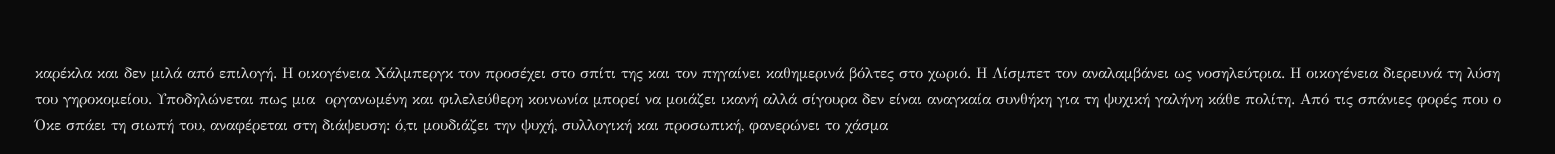καρέκλα και δεν μιλά από επιλογή. Η οικογένεια Χάλμπεργκ τον προσέχει στο σπίτι της και τον πηγαίνει καθημερινά βόλτες στο χωριό. Η Λίσμπετ τον αναλαμβάνει ως νοσηλεύτρια. Η οικογένεια διερευνά τη λύση του γηροκομείου. Υποδηλώνεται πως μια  οργανωμένη και φιλελεύθερη κοινωνία μπορεί να μοιάζει ικανή αλλά σίγουρα δεν είναι αναγκαία συνθήκη για τη ψυχική γαλήνη κάθε πολίτη. Από τις σπάνιες φορές που ο Όκε σπάει τη σιωπή του, αναφέρεται στη διάψευση: ό,τι μουδιάζει την ψυχή, συλλογική και προσωπική, φανερώνει το χάσμα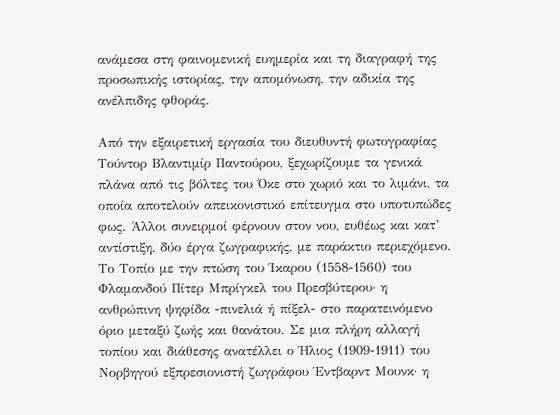ανάμεσα στη φαινομενική ευημερία και τη διαγραφή της προσωπικής ιστορίας, την απομόνωση, την αδικία της ανέλπιδης φθοράς.

Από την εξαιρετική εργασία του διευθυντή φωτογραφίας Τούντορ Βλαντιμίρ Παντούρου, ξεχωρίζουμε τα γενικά πλάνα από τις βόλτες του Όκε στο χωριό και το λιμάνι, τα οποία αποτελούν απεικονιστικό επίτευγμα στο υποτυπώδες φως. Άλλοι συνειρμοί φέρνουν στον νου, ευθέως και κατ’ αντίστιξη, δύο έργα ζωγραφικής, με παράκτιο περιεχόμενο. Το Τοπίο με την πτώση του Ίκαρου (1558-1560) του Φλαμανδού Πίτερ Μπρίγκελ του Πρεσβύτερου· η ανθρώπινη ψηφίδα -πινελιά ή πίξελ- στο παρατεινόμενο όριο μεταξύ ζωής και θανάτου. Σε μια πλήρη αλλαγή τοπίου και διάθεσης ανατέλλει ο Ήλιος (1909-1911) του Νορβηγού εξπρεσιονιστή ζωγράφου Έντβαρντ Μουνκ· η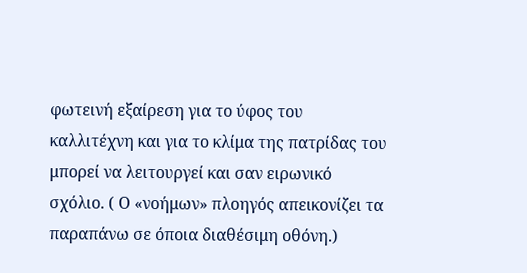φωτεινή εξαίρεση για το ύφος του καλλιτέχνη και για το κλίμα της πατρίδας του μπορεί να λειτουργεί και σαν ειρωνικό σχόλιο. ( Ο «νοήμων» πλοηγός απεικονίζει τα παραπάνω σε όποια διαθέσιμη οθόνη.)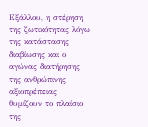Εξάλλου, η στέρηση της ζωτικότητας λόγω της κατάστασης διαβίωσης και ο αγώνας διατήρησης της ανθρώπινης αξιοπρέπειας θυμίζουν το πλαίσιο της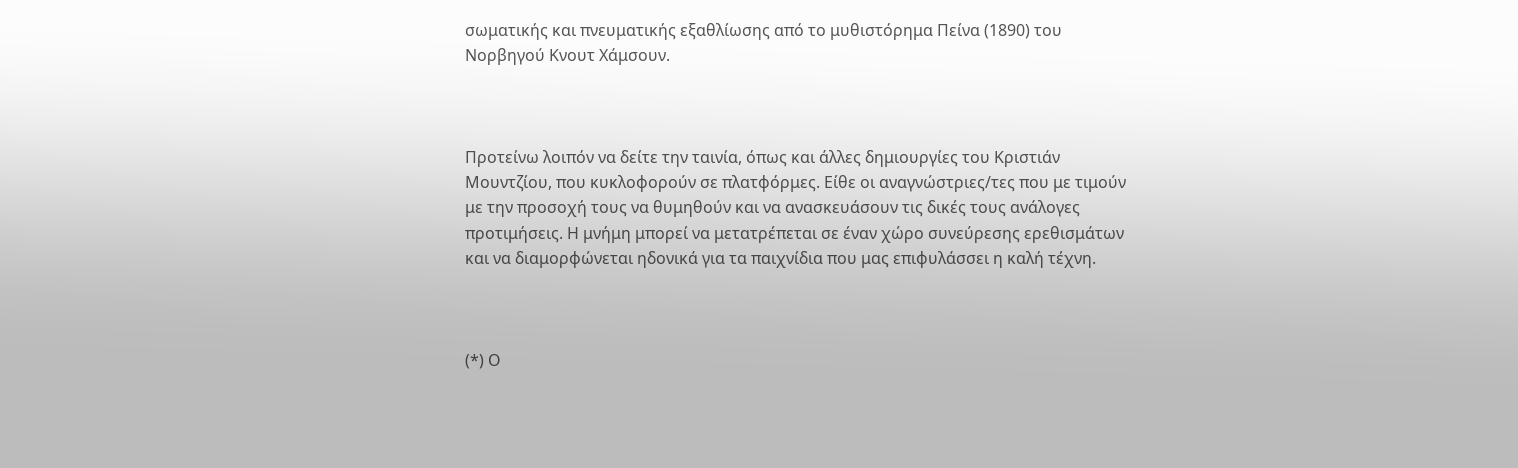σωματικής και πνευματικής εξαθλίωσης από το μυθιστόρημα Πείνα (1890) του Νορβηγού Κνουτ Χάμσουν.



Προτείνω λοιπόν να δείτε την ταινία, όπως και άλλες δημιουργίες του Κριστιάν Μουντζίου, που κυκλοφορούν σε πλατφόρμες. Είθε οι αναγνώστριες/τες που με τιμούν με την προσοχή τους να θυμηθούν και να ανασκευάσουν τις δικές τους ανάλογες προτιμήσεις. Η μνήμη μπορεί να μετατρέπεται σε έναν χώρο συνεύρεσης ερεθισμάτων και να διαμορφώνεται ηδονικά για τα παιχνίδια που μας επιφυλάσσει η καλή τέχνη.



(*) Ο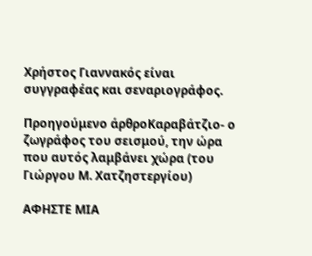Χρήστος Γιαννακός είναι συγγραφέας και σεναριογράφος.

Προηγούμενο άρθροΚαραβάτζιο- ο ζωγράφος του σεισμού, την ώρα που αυτός λαμβάνει χώρα (του Γιώργου Μ. Χατζηστεργίου)

ΑΦΗΣΤΕ ΜΙΑ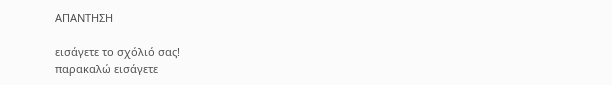ΑΠΑΝΤΗΣΗ

εισάγετε το σχόλιό σας!
παρακαλώ εισάγετε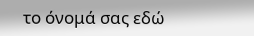το όνομά σας εδώ